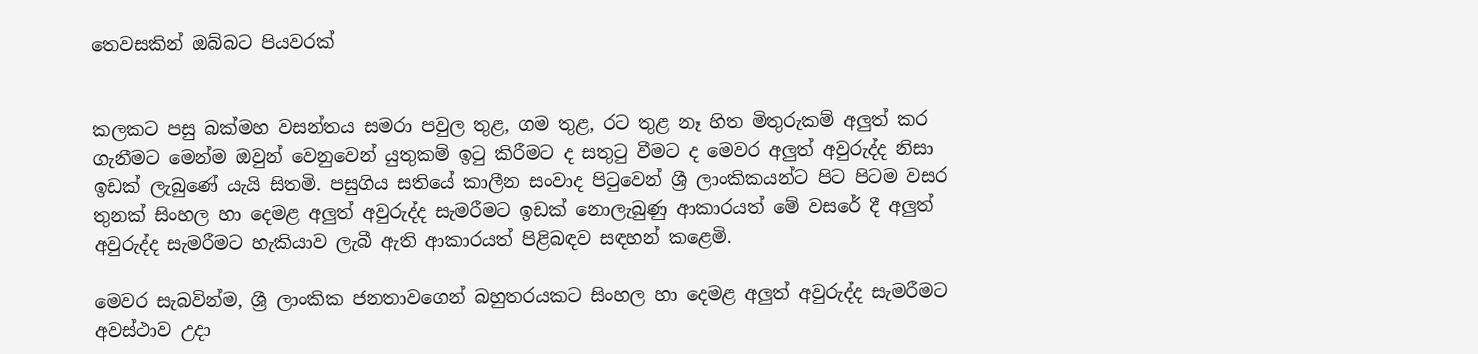තෙවසකින් ඔබ්බට පියවරක්


කලකට පසු බක්මහ වසන්තය සමරා පවුල තුළ, ගම තුළ, රට තුළ නෑ හිත මිතුරුකම් අලු‍ත් කර ගැනීමට මෙන්ම ඔවුන් වෙනුවෙන් යුතුකම් ඉටු කිරීමට ද සතුටු වීමට ද මෙවර අලු‍ත් අවුරුද්ද නිසා ඉඩක් ලැබුණේ යැයි සිතමි. පසුගිය සතියේ කාලීන සංවාද පිටුවෙන් ශ්‍රී ලාංකිකයන්ට පිට පිටම වසර තුනක් සිංහල හා දෙමළ අලු‍ත් අවුරුද්ද සැමරීමට ඉඩක් නොලැබුණු ආකාරයත් මේ වසරේ දී අලු‍ත් අවුරුද්ද සැමරීමට හැකියාව ලැබී ඇති ආකාරයත් පිළිබඳව සඳහන් කළෙමි.

මෙවර සැබවින්ම, ශ්‍රී ලාංකික ජනතාවගෙන් බහුතරයකට සිංහල හා දෙමළ අලු‍ත් අවුරුද්ද සැමරීමට අවස්ථාව උදා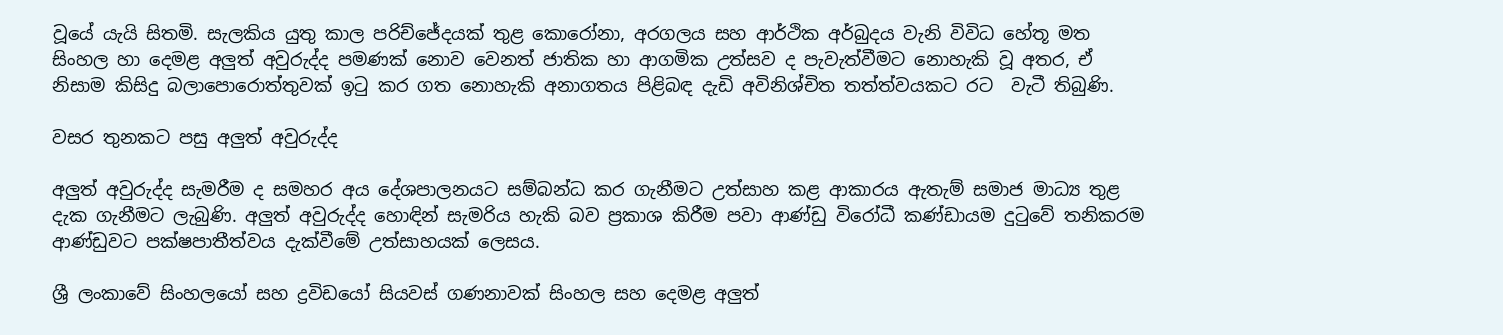වූයේ යැයි සිතමි. සැලකිය යුතු කාල පරිච්ජේදයක් තුළ කොරෝනා, අරගලය සහ ආර්ථික අර්බුදය වැනි විවිධ හේතූ මත සිංහල හා දෙමළ අලු‍ත් අවුරුද්ද පමණක් නොව වෙනත් ජාතික හා ආගමික උත්සව ද පැවැත්වීමට නොහැකි වූ අතර, ඒ නිසාම කිසිදු බලාපොරොත්තුවක් ඉටු කර ගත නොහැකි අනාගතය පිළිබඳ දැඩි අවිනිශ්චිත තත්ත්වයකට රට  වැටී තිබුණි.

වසර තුනකට පසු අලු‍ත් අවුරුද්ද

අලු‍ත් අවුරුද්ද සැමරීම ද සමහර අය දේශපාලනයට සම්බන්ධ කර ගැනීමට උත්සාහ කළ ආකාරය ඇතැම් සමාජ මාධ්‍ය තුළ දැක ගැනීමට ලැබුණි. අලු‍ත් අවුරුද්ද හොඳින් සැමරිය හැකි බව ප්‍රකාශ කිරීම පවා ආණ්ඩු විරෝධී කණ්ඩායම දුටුවේ තනිකරම ආණ්ඩුවට පක්ෂපාතීත්වය දැක්වීමේ උත්සාහයක් ලෙසය.

ශ්‍රී ලංකාවේ සිංහලයෝ සහ ද්‍රවිඩයෝ සියවස් ගණනාවක් සිංහල සහ දෙමළ අලු‍ත්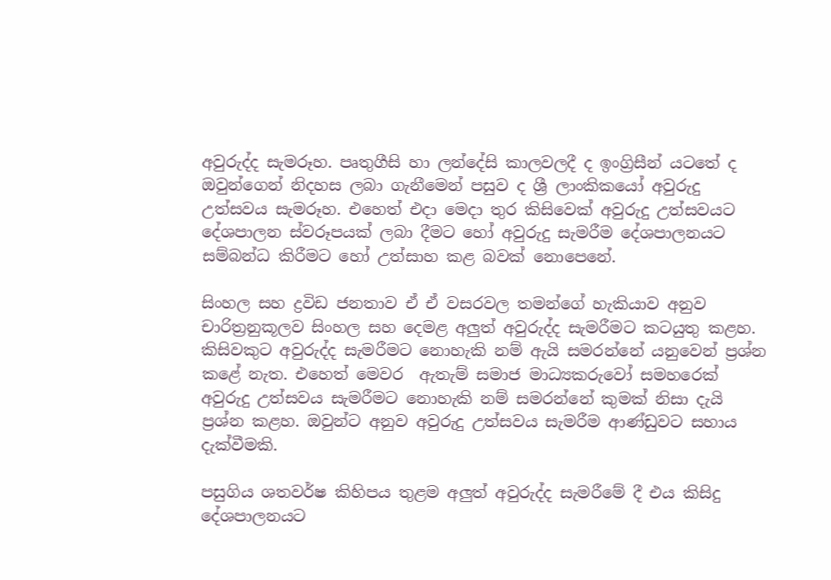අවුරුද්ද සැමරූහ. පෘතුගීසි හා ලන්දේසි කාලවලදී ද ඉංග්‍රිසීන් යටතේ ද ඔවුන්ගෙන් නිදහස ලබා ගැනීමෙන් පසුව ද ශ්‍රී ලාංකිකයෝ අවුරුදු උත්සවය සැමරූහ. එහෙත් එදා මෙදා තුර කිසිවෙක් අවුරුදු උත්සවයට දේශපාලන ස්වරූපයක් ලබා දීමට හෝ අවුරුදු සැමරීම දේශපාලනයට සම්බන්ධ කිරීමට හෝ උත්සාහ කළ බවක් නොපෙනේ.

සිංහල සහ ද්‍රවිඩ ජනතාව ඒ ඒ වසරවල තමන්ගේ හැකියාව අනුව චාරිත්‍රනුකූලව සිංහල සහ දෙමළ අලු‍ත් අවුරුද්ද සැමරීමට කටයුතු කළහ. කිසිවකුට අවුරුද්ද සැමරීමට නොහැකි නම් ඇයි සමරන්නේ යනුවෙන් ප්‍රශ්න කළේ නැත. එහෙත් මෙවර  ඇතැම් සමාජ මාධ්‍යකරුවෝ සමහරෙක් අවුරුදු උත්සවය සැමරීමට නොහැකි නම් සමරන්නේ කුමක් නිසා දැයි ප්‍රශ්න කළහ. ඔවුන්ට අනුව අවුරුදු උත්සවය සැමරීම ආණ්ඩුවට සහාය දැක්වීමකි.

පසුගිය ශතවර්ෂ කිහිපය තුළම අලු‍ත් අවුරුද්ද සැමරීමේ දී එය කිසිදු දේශපාලනයට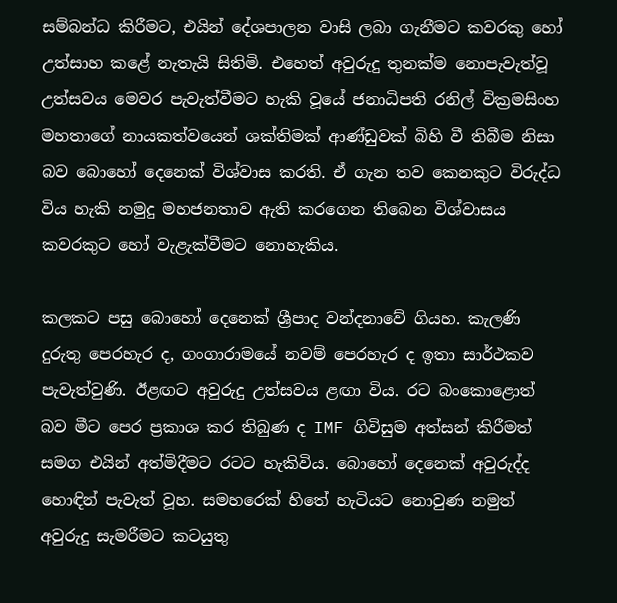සම්බන්ධ කිරීමට, එයින් දේශපාලන වාසි ලබා ගැනීමට කවරකු හෝ උත්සාහ කළේ නැතැයි සිතිමි. එහෙත් අවුරුදු තුනක්ම නොපැවැත්වූ උත්සවය මෙවර පැවැත්වීමට හැකි වූයේ ජනාධිපති රනිල් වික්‍රමසිංහ මහතාගේ නායකත්වයෙන් ශක්තිමක් ආණ්ඩුවක් බිහි වී තිබීම නිසා බව බොහෝ දෙනෙක් විශ්වාස කරති. ඒ ගැන තව කෙනකුට විරුද්ධ විය හැකි නමුදු මහජනතාව ඇති කරගෙන තිබෙන විශ්වාසය කවරකුට හෝ වැළැක්වීමට නොහැකිය.

කලකට පසු බොහෝ දෙනෙක් ශ්‍රීපාද වන්දනාවේ ගියහ. කැලණි දුරුතු පෙරහැර ද, ගංගාරාමයේ නවම් පෙරහැර ද ඉතා සාර්ථකව පැවැත්වුණි. ඊළඟට අවුරුදු උත්සවය ළඟා විය. රට බංකොළොත් බව මීට පෙර ප්‍රකාශ කර තිබුණ ද IMF ගිවිසුම අත්සන් කිරීමත් සමග එයින් අත්මිදීමට රටට හැකිවිය. බොහෝ දෙනෙක් අවුරුද්ද හොඳින් පැවැත් වූහ. සමහරෙක් හිතේ හැටියට නොවුණ නමුත් අවුරුදු සැමරීමට කටයුතු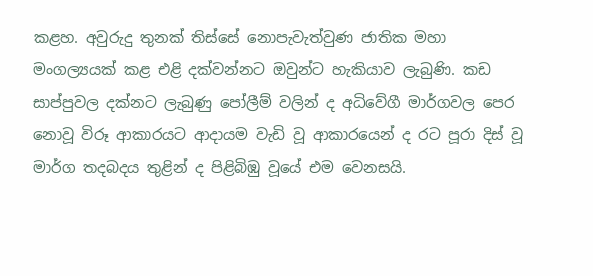කළහ. අවුරුදු තුනක් තිස්සේ නොපැවැත්වුණ ජාතික මහා මංගල්‍යයක් කළ එළි දක්වන්නට ඔවුන්ට හැකියාව ලැබුණි. කඩ සාප්පුවල දක්නට ලැබුණු පෝලීම් වලින් ද අධිවේගී මාර්ගවල පෙර නොවූ විරූ ආකාරයට ආදායම වැඩි වූ ආකාරයෙන් ද රට පූරා දිස් වූ මාර්ග තදබදය තුළින් ද පිළිබිඹු වූයේ එම වෙනසයි.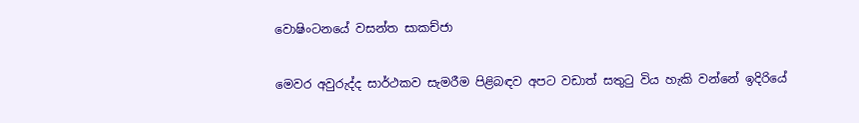වොෂිංටනයේ වසන්ත සාකච්ජා

මෙවර අවුරුද්ද සාර්ථකව සැමරීම පිළිබඳව අපට වඩාත් සතුටු විය හැකි වන්නේ ඉදිරියේ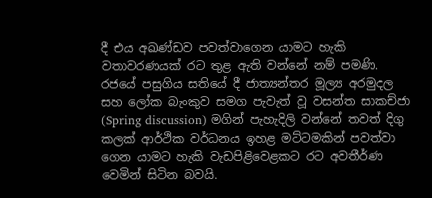දී එය අඛණ්ඩව පවත්වාගෙන යාමට හැකි වතාවරණයක් රට තුළ ඇති වන්නේ නම් පමණි. රජයේ පසුගිය සතියේ දී ජාත්‍යන්තර මූල්‍ය අරමුදල සහ ලෝක බැංකුව සමග පැවැත් වූ වසන්ත සාකච්ජා (Spring discussion) මගින් පැහැදිලි වන්නේ තවත් දිගු කලක් ආර්ථික වර්ධනය ඉහළ මට්ටමකින් පවත්වා ගෙන යාමට හැකි වැඩපිළිවෙළකට රට අවතීර්ණ වෙමින් සිටින බවයි.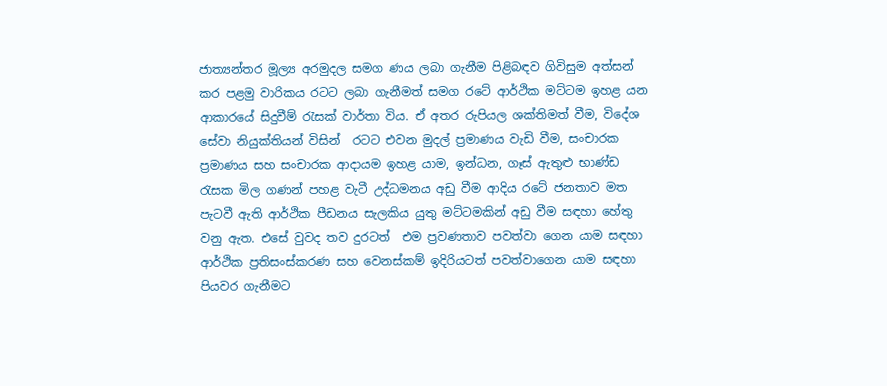ජාත්‍යන්තර මූල්‍ය අරමුදල සමග ණය ලබා ගැනීම පිළිබඳව ගිවිසුම අත්සන් කර පළමු වාරිකය රටට ලබා ගැනීමත් සමග රටේ ආර්ථික මට්ටම ඉහළ යන ආකාරයේ සිදුවීම් රැසක් වාර්තා විය. ඒ අතර රුපියල ශක්තිමත් වීම, විදේශ සේවා නියුක්තියන් විසින්  රටට එවන මුදල් ප්‍රමාණය වැඩි වීම, සංචාරක ප්‍රමාණය සහ සංචාරක ආදායම ඉහළ යාම, ඉන්ධන, ගෑස් ඇතුළු භාණ්ඩ රැසක මිල ගණන් පහළ වැටී උද්ධමනය අඩු වීම ආදිය රටේ ජනතාව මත පැටවී ඇති ආර්ථික පීඩනය සැලකිය යුතු මට්ටමකින් අඩු වීම සඳහා හේතු වනු ඇත. එසේ වුවද තව දුරටත්  එම ප්‍රවණතාව පවත්වා ගෙන යාම සඳහා ආර්ථික ප්‍රතිසංස්කරණ සහ වෙනස්කම් ඉදිරියටත් පවත්වාගෙන යාම සඳහා පියවර ගැනීමට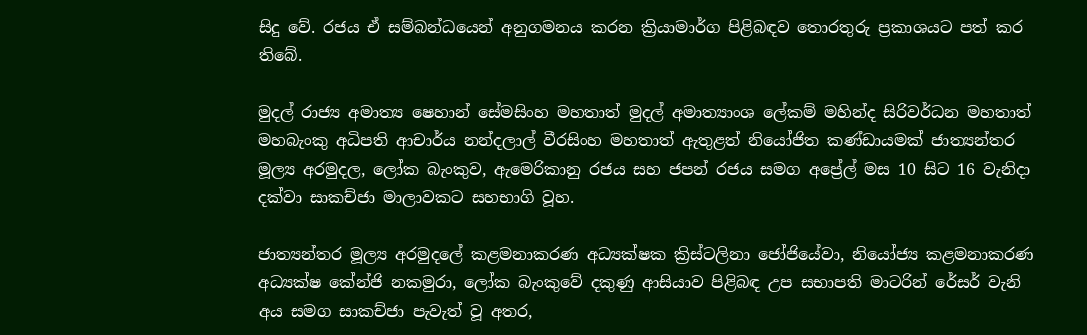සිදු වේ. රජය ඒ සම්බන්ධයෙන් අනුගමනය කරන ක්‍රියාමාර්ග පිළිබඳව තොරතුරු ප්‍රකාශයට පත් කර තිබේ.

මුදල් රාජ්‍ය අමාත්‍ය ෂෙහාන් සේමසිංහ මහතාත් මුදල් අමාත්‍යාංශ ලේකම් මහින්ද සිරිවර්ධන මහතාත් මහබැංකු අධිපති ආචාර්ය නන්දලාල් වීරසිංහ මහතාත් ඇතුළත් නියෝජිත කණ්ඩායමක් ජාත්‍යන්තර මූල්‍ය අරමුදල, ලෝක බැංකුව, ඇමෙරිකානු රජය සහ ජපන් රජය සමග අප්‍රේල් මස 10 සිට 16 වැනිදා දක්වා සාකච්ජා මාලාවකට සහභාගි වූහ.

ජාත්‍යන්තර මූල්‍ය අරමුදලේ කළමනාකරණ අධ්‍යක්ෂක ක්‍රිස්ටලිනා ජෝජියේවා, නියෝජ්‍ය කළමනාකරණ අධ්‍යක්ෂ කේන්ජි නකමුරා, ලෝක බැංකුවේ දකුණු ආසියාව පිළිබඳ උප සභාපති මාටරින් රේසර් වැනි අය සමග සාකච්ජා පැවැත් වූ අතර,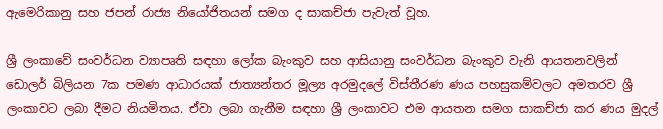ඇමෙරිකානු සහ ජපන් රාජ්‍ය නියෝජිතයන් සමග ද සාකච්ජා පැවැත් වූහ.

ශ්‍රී ලංකාවේ සංවර්ධන ව්‍යාපෘති සඳහා ලෝක බැංකුව සහ ආසියානු සංවර්ධන බැංකුව වැනි ආයතනවලින් ඩොලර් බිලියන 7ක පමණ ආධාරයක් ජාත්‍යන්තර මූල්‍ය අරමුදලේ විස්තීරණ ණය පහසුකම්වලට අමතරව ශ්‍රී ලංකාවට ලබා දීමට නියමිතය. ඒවා ලබා ගැනීම සඳහා ශ්‍රී ලංකාවට එම ආයතන සමග සාකච්ජා කර ණය මුදල්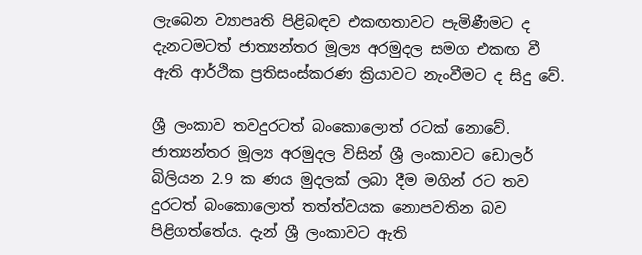ලැබෙන ව්‍යාපෘති පිළිබඳව එකඟතාවට පැමිණීමට ද දැනටමටත් ජාත්‍යන්තර මූල්‍ය අරමුදල සමග එකඟ වී ඇති ආර්ථික ප්‍රතිසංස්කරණ ක්‍රියාවට නැංවීමට ද සිදු වේ.

ශ්‍රී ලංකාව තවදුරටත් බංකොලොත් රටක් නොවේ. ජාත්‍යන්තර මූල්‍ය අරමුදල විසින් ශ්‍රී ලංකාවට ඩොලර් බිලියන 2.9 ක ණය මුදලක් ලබා දීම මගින් රට තව දුරටත් බංකොලොත් තත්ත්වයක නොපවතින බව පිළිගත්තේය. දැන් ශ්‍රී ලංකාවට ඇති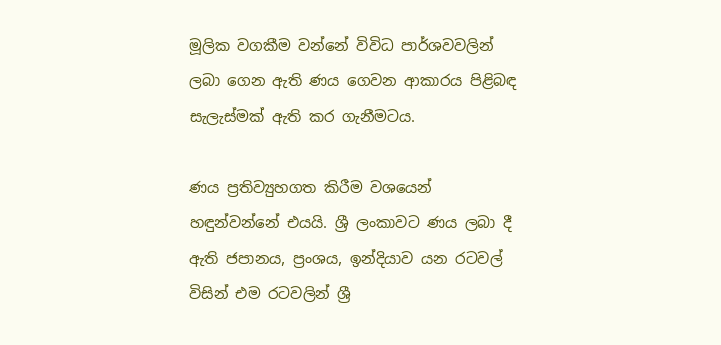මූලික වගකීම වන්නේ විවිධ පාර්ශවවලින් ලබා ගෙන ඇති ණය ගෙවන ආකාරය පිළිබඳ සැලැස්මක් ඇති කර ගැනීමටය.

ණය ප්‍රතිව්‍යුහගත කිරීම වශයෙන් හඳුන්වන්නේ එයයි. ශ්‍රී ලංකාවට ණය ලබා දී ඇති ජපානය, ප්‍රංශය, ඉන්දියාව යන රටවල් විසින් එම රටවලින් ශ්‍රී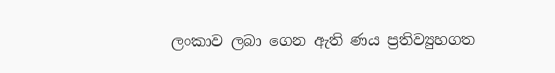ලංකාව ලබා ගෙන ඇති ණය ප්‍රතිව්‍යුහගත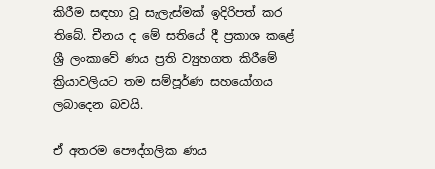කිරීම සඳහා වූ සැලැස්මක් ඉදිරිපත් කර තිබේ. චීනය ද මේ සතියේ දී ප්‍රකාශ කළේ ශ්‍රී ලංකාවේ ණය ප්‍රති ව්‍යුහගත කිරීමේ ක්‍රියාවලියට තම සම්පූර්ණ සහයෝගය ලබාදෙන බවයි.

ඒ අතරම පෞද්ගලික ණය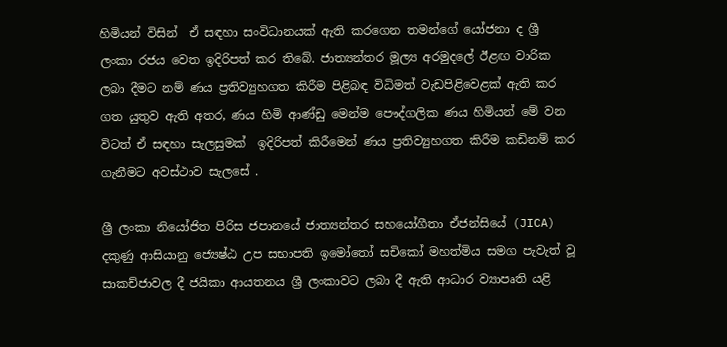හිමියන් විසින්  ඒ සඳහා සංවිධානයක් ඇති කරගෙන තමන්ගේ යෝජනා ද ශ්‍රී ලංකා රජය වෙත ඉදිරිපත් කර තිබේ. ජාත්‍යන්තර මූල්‍ය අරමුදලේ ඊළඟ වාරික ලබා දීමට නම් ණය ප්‍රතිව්‍යුහගත කිරීම පිළිබඳ විධිමත් වැඩපිළිවෙළක් ඇති කර ගත යුතුව ඇති අතර, ණය හිමි ආණ්ඩු මෙන්ම පෞද්ගලික ණය හිමියන් මේ වන විටත් ඒ සඳහා සැලසුමක්  ඉදිරිපත් කිරීමෙන් ණය ප්‍රතිව්‍යුහගත කිරීම කඩිනම් කර ගැනීමට අවස්ථාව සැලසේ .

ශ්‍රී ලංකා නියෝජිත පිරිස ජපානයේ ජාත්‍යන්තර සහයෝගීතා ඒජන්සියේ (JICA) දකුණු ආසියානු ජ්‍යෙෂ්ඨ උප සභාපති ඉමෝතෝ සචිකෝ මහත්මිය සමග පැවැත් වූ සාකච්ජාවල දී ජයිකා ආයතනය ශ්‍රී ලංකාවට ලබා දී ඇති ආධාර ව්‍යාපෘති යළි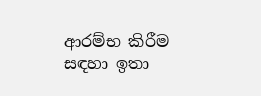ආරම්භ කිරීම සඳහා ඉතා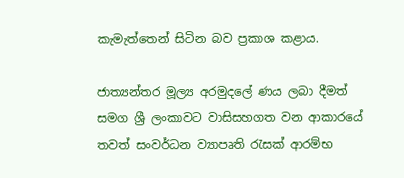කැමැත්තෙන් සිටින බව ප්‍රකාශ කළාය.

ජාත්‍යන්තර මූල්‍ය අරමුදලේ ණය ලබා දීමත් සමග ශ්‍රී ලංකාවට වාසිසහගත වන ආකාරයේ තවත් සංවර්ධන ව්‍යාපෘති රැසක් ආරම්භ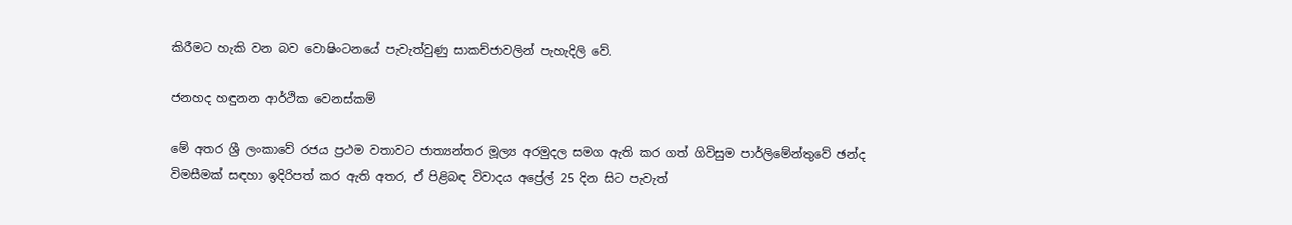කිරීමට හැකි වන බව වොෂිංටනයේ පැවැත්වුණු සාකච්ජාවලින් පැහැදිලි වේ.

ජනහද හඳුනන ආර්ථික වෙනස්කම්

මේ අතර ශ්‍රී ලංකාවේ රජය ප්‍රථම වතාවට ජාත්‍යන්තර මූල්‍ය අරමුදල සමග ඇති කර ගත් ගිවිසුම පාර්ලිමේන්තුවේ ඡන්ද විමසීමක් සඳහා ඉදිරිපත් කර ඇති අතර, ඒ පිළිබඳ විවාදය අප්‍රේල් 25 දින සිට පැවැත්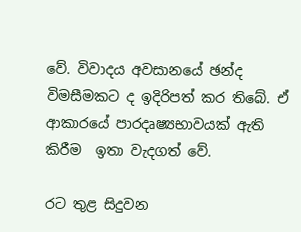වේ. විවාදය අවසානයේ ඡන්ද විමසීමකට ද ඉදිරිපත් කර තිබේ. ඒ ආකාරයේ පාරදෘෂ්‍යභාවයක් ඇති කිරීම  ඉතා වැදගත් වේ.

රට තුළ සිදුවන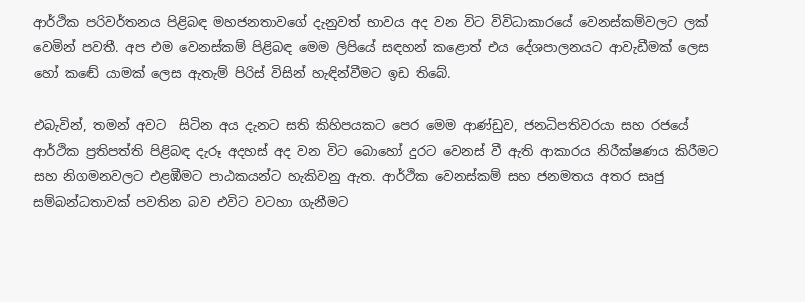ආර්ථික පරිවර්තනය පිළිබඳ මහජනතාවගේ දැනුවත් භාවය අද වන විට විවිධාකාරයේ වෙනස්කම්වලට ලක් වෙමින් පවතී. අප එම වෙනස්කම් පිළිබඳ මෙම ලිපියේ සඳහන් කළොත් එය දේශපාලනයට ආවැඩීමක් ලෙස හෝ කඬේ යාමක් ලෙස ඇතැම් පිරිස් විසින් හැඳින්වීමට ඉඩ තිබේ.

එබැවින්, තමන් අවට  සිටින අය දැනට සති කිහිපයකට පෙර මෙම ආණ්ඩුව, ජනධිපතිවරයා සහ රජයේ ආර්ථික ප්‍රතිපත්ති පිළිබඳ දැරූ අදහස් අද වන විට බොහෝ දුරට වෙනස් වී ඇති ආකාරය නිරීක්ෂණය කිරීමට සහ නිගමනවලට එළඹීමට පාඨකයන්ට හැකිවනු ඇත. ආර්ථික වෙනස්කම් සහ ජනමතය අතර සෘජු සම්බන්ධතාවක් පවතින බව එවිට වටහා ගැනීමට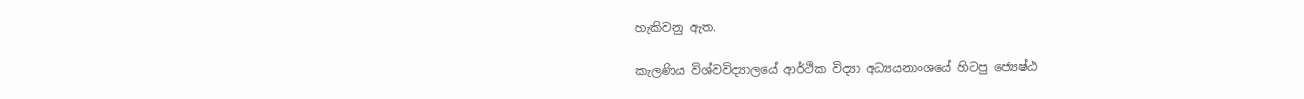හැකිවනු ඇත.

කැලණිය විශ්වවිද්‍යාලයේ ආර්ථික විද්‍යා අධ්‍යයනාංශයේ හිටපු ජ්‍යෙෂ්ඨ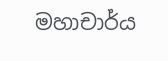මහාචාර්ය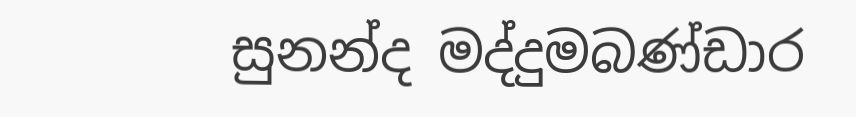සුනන්ද මද්දුමබණ්ඩාර